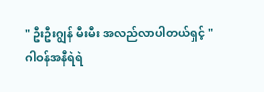" ဦးဦးဂျွန် မီးမီး အလည်လာပါတယ်ရှင့် "
ဂါဝန်အနီရဲရဲ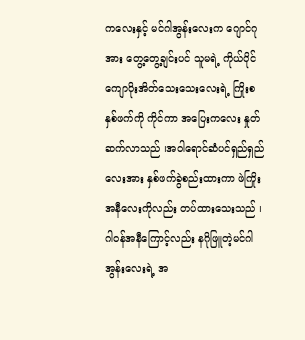ကလေးနှင့် မင်ဂါအွန်းလေးက ဂျောင်ဂုအား တွေ့တွေ့ချင်းပင် သူမရဲ့ ကိုယ်ပိုင်ကျောပိုးအိတ်သေးသေးလေးရဲ့ ကြိုးစနှစ်ဖက်ကို ကိုင်ကာ အပြေးကလေး နှုတ်ဆက်လာသည် ၊အဝါရောင်ဆံပင်ရှည်ရှည်လေးအား နှစ်ဖက်ခွဲစည်းထားကာ ဖဲကြိုးအနီလေးကိုလည်း တပ်ထားသေးသည် ၊ ဂါဝန်အနီကြောင့်လည်း နဂိုဖြူတဲ့မင်ဂါအွန်းလေးရဲ့ အ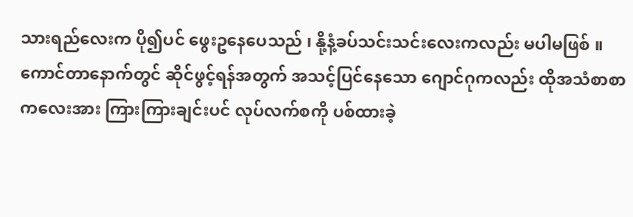သားရည်လေးက ပို၍ပင် ဖွေးဥနေပေသည် ၊ နို့နံ့ခပ်သင်းသင်းလေးကလည်း မပါမဖြစ် ။
ကောင်တာနောက်တွင် ဆိုင်ဖွင့်ရန်အတွက် အသင့်ပြင်နေသော ဂျောင်ဂုကလည်း ထိုအသံစာစာကလေးအား ကြားကြားချင်းပင် လုပ်လက်စကို ပစ်ထားခဲ့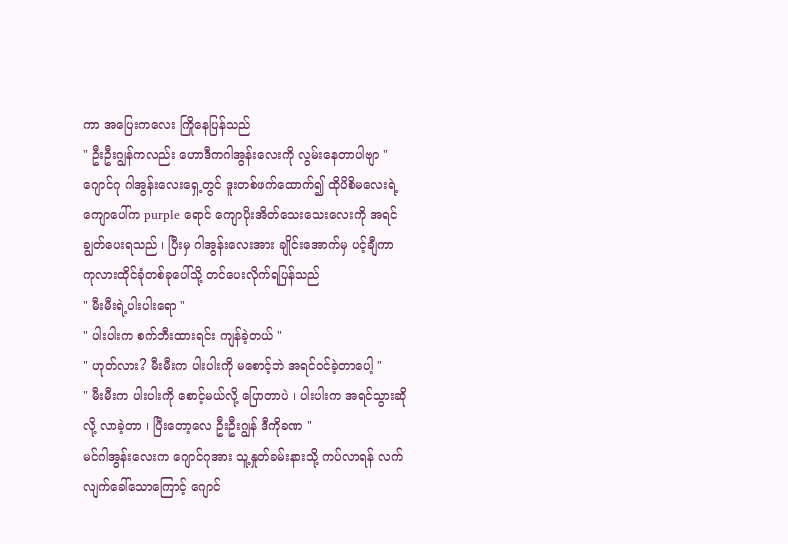ကာ အပြေးကလေး ကြိုနေပြန်သည်
" ဦးဦးဂျွန်ကလည်း ဟောဒီကဂါအွန်းလေးကို လွမ်းနေတာပါဗျာ "
ဂျောင်ဂု ဂါအွန်းလေးရှေ့တွင် ဒူးတစ်ဖက်ထောက်၍ ထိုပိစိမလေးရဲ့ ကျောပေါ်က purple ရောင် ကျောပိုးအိတ်သေးသေးလေးကို အရင်ချွတ်ပေးရသည် ၊ ပြီးမှ ဂါအွန်းလေးအား ချိုင်းအောက်မှ ပင့်ချီကာ ကုလားထိုင်ခုံတစ်ခုပေါ်သို့ တင်ပေးလိုက်ရပြန်သည်
" မီးမီးရဲ့ပါးပါးရော "
" ပါးပါးက စက်ဘီးထားရင်း ကျန်ခဲ့တယ် "
" ဟုတ်လား? မီးမီးက ပါးပါးကို မစောင့်ဘဲ အရင်ဝင်ခဲ့တာပေါ့ "
" မီးမီးက ပါးပါးကို စောင့်မယ်လို့ ပြောတာပဲ ၊ ပါးပါးက အရင်သွားဆိုလို့ လာခဲ့တာ ၊ ပြီးတော့လေ ဦးဦးဂျွန် ဒီကိုခဏ "
မင်ဂါအွန်းလေးက ဂျောင်ဂုအား သူ့နှုတ်ခမ်းနားသို့ ကပ်လာရန် လက်လျက်ခေါ်သောကြောင့် ဂျောင်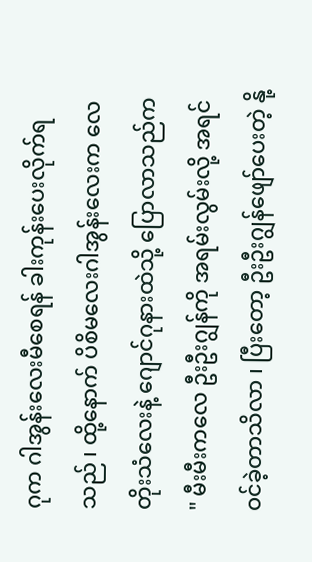ဂုက ဂါအွန်းလေးမီစေရန် ခါးကုန်းပေးလိုက်ရသည် ၊ ထို့နောက် ပိစိမလေးဂါအွန်းလေးက လေတိုးသံလေးနဲ့ ဂျောင်ဂုနားထဲသို့ ပြောလာသည်က
" မီးမီးကလေ ဦးဦးဂျွန်ကို အရမ်းလွမ်းလို့ အရင်ဝင်ခဲ့တာသိလာ ၊ ပြီးတော့ ဦးဦးဂျွန်ဖျော်ပေးတဲ့ နို့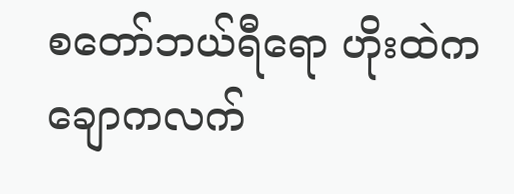စတော်ဘယ်ရီရော ဟိုးထဲက ချောကလက်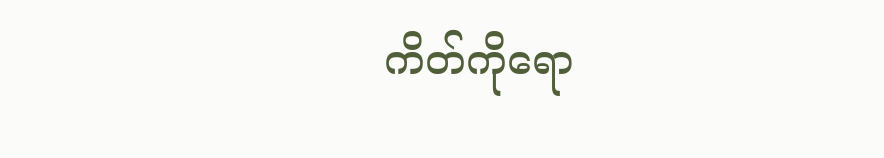ကိတ်ကိုရော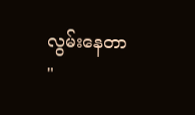လွမ်းနေတာ "